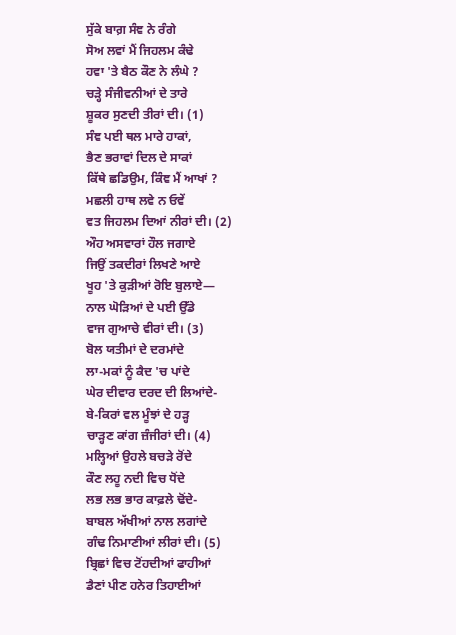ਸੁੱਕੇ ਬਾਗ਼ ਸੰਞ ਨੇ ਰੰਗੇ
ਸੋਅ ਲਵਾਂ ਮੈਂ ਜਿਹਲਮ ਕੰਢੇ
ਹਵਾ 'ਤੇ ਬੈਠ ਕੌਣ ਨੇ ਲੰਘੇ ?
ਚੜ੍ਹੇ ਸੰਜੀਵਨੀਆਂ ਦੇ ਤਾਰੇ
ਸ਼ੂਕਰ ਸੁਣਦੀ ਤੀਰਾਂ ਦੀ। (1)
ਸੰਞ ਪਈ ਥਲ ਮਾਰੇ ਹਾਕਾਂ,
ਭੈਣ ਭਰਾਵਾਂ ਦਿਲ ਦੇ ਸਾਕਾਂ
ਕਿੱਥੇ ਛਡਿਉਮ, ਕਿੰਞ ਮੈਂ ਆਖਾਂ ?
ਮਛਲੀ ਹਾਥ ਲਵੇ ਨ ਓਵੇਂ
ਵਤ ਜਿਹਲਮ ਦਿਆਂ ਨੀਰਾਂ ਦੀ। (2)
ਔਹ ਅਸਵਾਰਾਂ ਹੌਲ ਜਗਾਏ
ਜਿਉਂ ਤਕਦੀਰਾਂ ਲਿਖਣੇ ਆਏ
ਖੂਹ 'ਤੇ ਕੁੜੀਆਂ ਰੋਇ ਬੁਲਾਏ—
ਨਾਲ ਘੋੜਿਆਂ ਦੇ ਪਈ ਉੱਡੇ
ਵਾਜ ਗੁਆਚੇ ਵੀਰਾਂ ਦੀ। (3)
ਬੋਲ ਯਤੀਮਾਂ ਦੇ ਦਰਮਾਂਦੇ
ਲਾ-ਮਕਾਂ ਨੂੰ ਕੈਦ 'ਚ ਪਾਂਦੇ
ਘੇਰ ਦੀਵਾਰ ਦਰਦ ਦੀ ਲਿਆਂਦੇ-
ਬੇ-ਕਿਰਾਂ ਵਲ ਮੂੰਝਾਂ ਦੇ ਹੜ੍ਹ
ਚਾੜ੍ਹਣ ਕਾਂਗ ਜ਼ੰਜੀਰਾਂ ਦੀ। (4)
ਮਲ੍ਹਿਆਂ ਉਹਲੇ ਬਚੜੇ ਰੋਂਦੇ
ਕੌਣ ਲਹੂ ਨਦੀ ਵਿਚ ਧੋਂਦੇ
ਲਭ ਲਭ ਭਾਰ ਕਾਫ਼ਲੇ ਢੋਂਦੇ-
ਬਾਬਲ ਅੱਖੀਆਂ ਨਾਲ ਲਗਾਂਦੇ
ਗੰਢ ਨਿਮਾਣੀਆਂ ਲੀਰਾਂ ਦੀ। (5)
ਬ੍ਰਿਛਾਂ ਵਿਚ ਟੋਂਹਦੀਆਂ ਫਾਹੀਆਂ
ਡੈਣਾਂ ਪੀਣ ਹਨੇਰ ਤਿਹਾਈਆਂ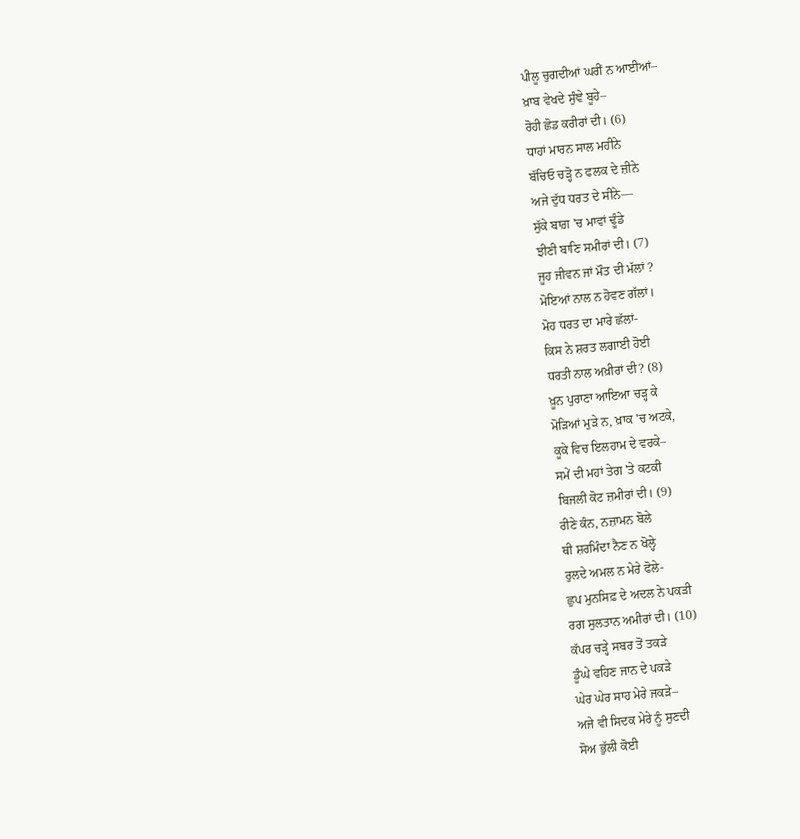ਪੀਲੂ ਚੁਗਦੀਆਂ ਘਰੀਂ ਨ ਆਈਆਂ–
ਖ਼ਾਬ ਵੇਖਦੇ ਸੁੰਞੇ ਬੂਹੇ–
ਰੋਹੀ ਛੋਡ ਕਰੀਰਾਂ ਦੀ। (6)
ਧਾਹਾਂ ਮਾਰਨ ਸਾਲ ਮਹੀਨੇ
ਬੱਚਿਓ ਚੜ੍ਹੋ ਨ ਫਲਕ ਦੇ ਜ਼ੀਨੇ
ਅਜੇ ਦੁੱਧ ਧਰਤ ਦੇ ਸੀਨੇ—
ਸੁੱਕੇ ਬਾਗ਼ 'ਚ ਮਾਵਾਂ ਢੂੰਡੇ
ਝੀਣੀ ਬਾਣਿ ਸਮੀਰਾਂ ਦੀ। (7)
ਜੂਹ ਜੀਵਨ ਜਾਂ ਮੌਤ ਦੀ ਮੱਲਾਂ ?
ਮੋਇਆਂ ਨਾਲ ਨ ਹੋਵਣ ਗੱਲਾਂ।
ਮੋਹ ਧਰਤ ਦਾ ਮਾਰੇ ਛੱਲਾਂ-
ਕਿਸ ਨੇ ਸ਼ਰਤ ਲਗਾਈ ਹੋਈ
ਧਰਤੀ ਨਾਲ ਅਖ਼ੀਰਾਂ ਦੀ? (8)
ਖ਼ੂਨ ਪੁਰਾਣਾ ਆਇਆ ਚੜ੍ਹ ਕੇ
ਮੋੜਿਆਂ ਮੁੜੇ ਨ, ਖ਼ਾਕ 'ਚ ਅਟਕੇ,
ਕੂਕੇ ਵਿਚ ਇਲਹਾਮ ਦੇ ਵਰਕੇ–
ਸਮੇਂ ਦੀ ਮਹਾਂ ਤੇਗ 'ਤੇ ਕਟਕੀ
ਬਿਜਲੀ ਕੋਟ ਜ਼ਮੀਰਾਂ ਦੀ। (9)
ਰੀਣੇ ਕੰਨ, ਨਜ਼ਾਮਨ ਬੋਲੇ
ਥੀ ਸ਼ਰਮਿੰਦਾ ਨੈਣ ਨ ਖੋਲ੍ਹੇ
ਰੁਲਦੇ ਅਮਲ ਨ ਮੇਰੇ ਫੋਲੇ-
ਛੁਪ ਮੁਨਸਿਫ਼ ਦੇ ਅਦਲ ਨੇ ਪਕੜੀ
ਰਗ ਸੁਲਤਾਨ ਅਮੀਰਾਂ ਦੀ। (10)
ਕੱਪਰ ਚੜ੍ਹੇ ਸਬਰ ਤੋਂ ਤਕੜੇ
ਡੂੰਘੇ ਵਹਿਣ ਜਾਨ ਦੇ ਪਕੜੇ
ਘੇਰ ਘੇਰ ਸਾਹ ਮੇਰੇ ਜਕੜੇ–
ਅਜੇ ਵੀ ਸਿਦਕ ਮੇਰੇ ਨੂੰ ਸੁਣਦੀ
ਸੋਅ ਭੁੱਲੀ ਕੋਈ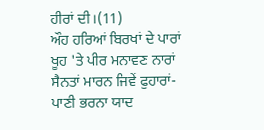ਹੀਰਾਂ ਦੀ।(11)
ਔਹ ਹਰਿਆਂ ਬਿਰਖਾਂ ਦੇ ਪਾਰਾਂ
ਖੂਹ 'ਤੇ ਪੀਰ ਮਨਾਵਣ ਨਾਰਾਂ
ਸੈਨਤਾਂ ਮਾਰਨ ਜਿਵੇਂ ਫੁਹਾਰਾਂ-
ਪਾਣੀ ਭਰਨਾ ਯਾਦ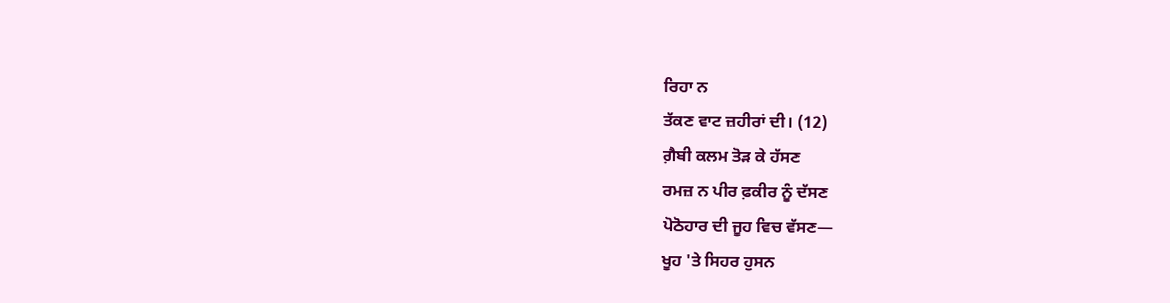ਰਿਹਾ ਨ
ਤੱਕਣ ਵਾਟ ਜ਼ਹੀਰਾਂ ਦੀ। (12)
ਗ਼ੈਬੀ ਕਲਮ ਤੋੜ ਕੇ ਹੱਸਣ
ਰਮਜ਼ ਨ ਪੀਰ ਫ਼ਕੀਰ ਨੂੰ ਦੱਸਣ
ਪੋਠੋਹਾਰ ਦੀ ਜੂਹ ਵਿਚ ਵੱਸਣ—
ਖੂਹ 'ਤੇ ਸਿਹਰ ਹੁਸਨ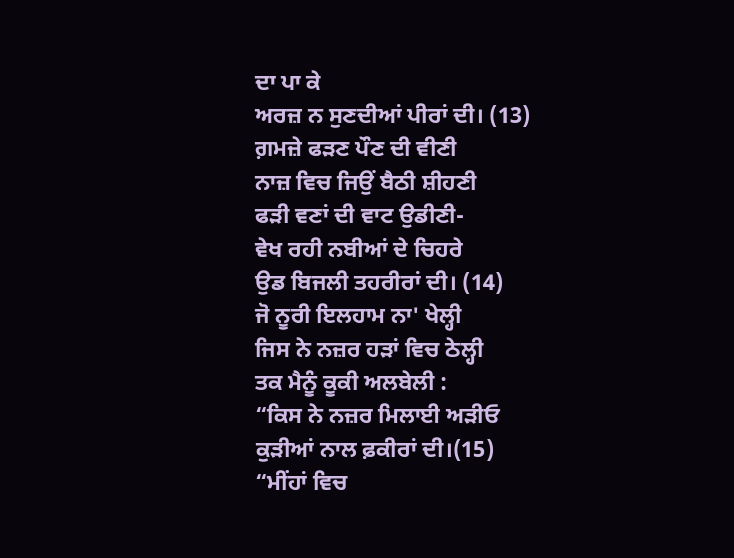ਦਾ ਪਾ ਕੇ
ਅਰਜ਼ ਨ ਸੁਣਦੀਆਂ ਪੀਰਾਂ ਦੀ। (13)
ਗ਼ਮਜ਼ੇ ਫੜਣ ਪੌਣ ਦੀ ਵੀਣੀ
ਨਾਜ਼ ਵਿਚ ਜਿਉਂ ਬੈਠੀ ਸ਼ੀਹਣੀ
ਫੜੀ ਵਣਾਂ ਦੀ ਵਾਟ ਉਡੀਣੀ-
ਵੇਖ ਰਹੀ ਨਬੀਆਂ ਦੇ ਚਿਹਰੇ
ਉਡ ਬਿਜਲੀ ਤਹਰੀਰਾਂ ਦੀ। (14)
ਜੋ ਨੂਰੀ ਇਲਹਾਮ ਨਾ' ਖੇਲ੍ਹੀ
ਜਿਸ ਨੇ ਨਜ਼ਰ ਹੜਾਂ ਵਿਚ ਠੇਲ੍ਹੀ
ਤਕ ਮੈਨੂੰ ਕੂਕੀ ਅਲਬੇਲੀ :
“ਕਿਸ ਨੇ ਨਜ਼ਰ ਮਿਲਾਈ ਅੜੀਓ
ਕੁੜੀਆਂ ਨਾਲ ਫ਼ਕੀਰਾਂ ਦੀ।(15)
“ਮੀਂਹਾਂ ਵਿਚ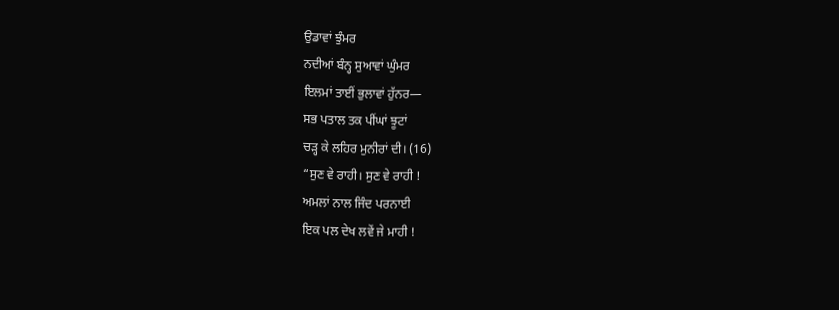ਉਡਾਵਾਂ ਝੁੰਮਰ
ਨਦੀਆਂ ਬੰਨ੍ਹ ਸੁਆਵਾਂ ਘੁੰਮਰ
ਇਲਮਾਂ ਤਾਈਂ ਭੁਲਾਵਾਂ ਹੁੱਨਰ—
ਸਭ ਪਤਾਲ ਤਕ ਪੀਂਘਾਂ ਝੂਟਾਂ
ਚੜ੍ਹ ਕੇ ਲਹਿਰ ਮੁਨੀਰਾਂ ਦੀ। (16)
“ਸੁਣ ਵੇ ਰਾਹੀ। ਸੁਣ ਵੇ ਰਾਹੀ !
ਅਮਲਾਂ ਨਾਲ ਜਿੰਦ ਪਰਨਾਈ
ਇਕ ਪਲ ਦੇਖ ਲਵੇਂ ਜੇ ਮਾਹੀ !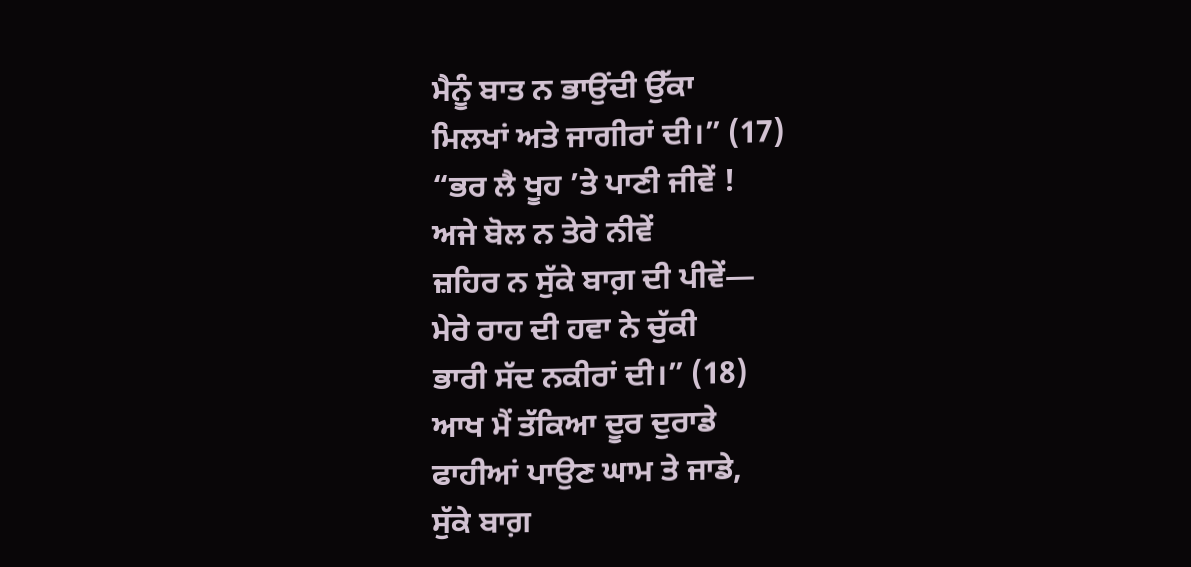ਮੈਨੂੰ ਬਾਤ ਨ ਭਾਉਂਦੀ ਉੱਕਾ
ਮਿਲਖਾਂ ਅਤੇ ਜਾਗੀਰਾਂ ਦੀ।” (17)
“ਭਰ ਲੈ ਖੂਹ ’ਤੇ ਪਾਣੀ ਜੀਵੇਂ !
ਅਜੇ ਬੋਲ ਨ ਤੇਰੇ ਨੀਵੇਂ
ਜ਼ਹਿਰ ਨ ਸੁੱਕੇ ਬਾਗ਼ ਦੀ ਪੀਵੇਂ—
ਮੇਰੇ ਰਾਹ ਦੀ ਹਵਾ ਨੇ ਚੁੱਕੀ
ਭਾਰੀ ਸੱਦ ਨਕੀਰਾਂ ਦੀ।” (18)
ਆਖ ਮੈਂ ਤੱਕਿਆ ਦੂਰ ਦੁਰਾਡੇ
ਫਾਹੀਆਂ ਪਾਉਣ ਘਾਮ ਤੇ ਜਾਡੇ,
ਸੁੱਕੇ ਬਾਗ਼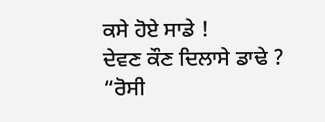ਕਸੇ ਹੋਏ ਸਾਡੇ !
ਦੇਵਣ ਕੌਣ ਦਿਲਾਸੇ ਡਾਢੇ ?
“ਰੋਸੀ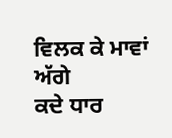ਵਿਲਕ ਕੇ ਮਾਵਾਂ ਅੱਗੇ
ਕਦੇ ਧਾਰ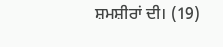ਸ਼ਮਸ਼ੀਰਾਂ ਦੀ। (19)